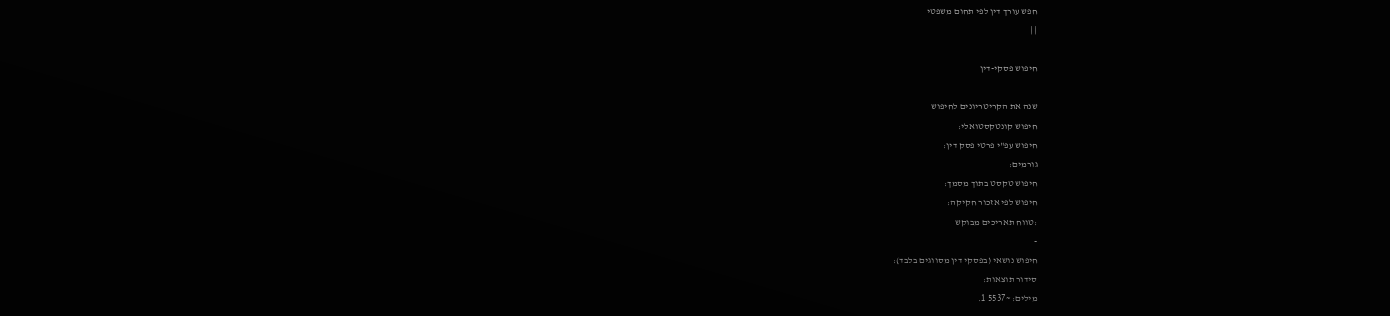חפש עורך דין לפי תחום משפטי
| |

חיפוש פסקי-דין

שנה את הקריטריונים לחיפוש
חיפוש קונטקסטואלי:
חיפוש עפ"י פרטי פסק דין:
גורמים:
חיפוש טקסט בתוך מסמך:
חיפוש לפי אזכור חקיקה:
:טווח תאריכים מבוקש
-
חיפוש נושאי (בפסקי דין מסווגים בלבד):
סידור תוצאות:
מילים: ~5537 1.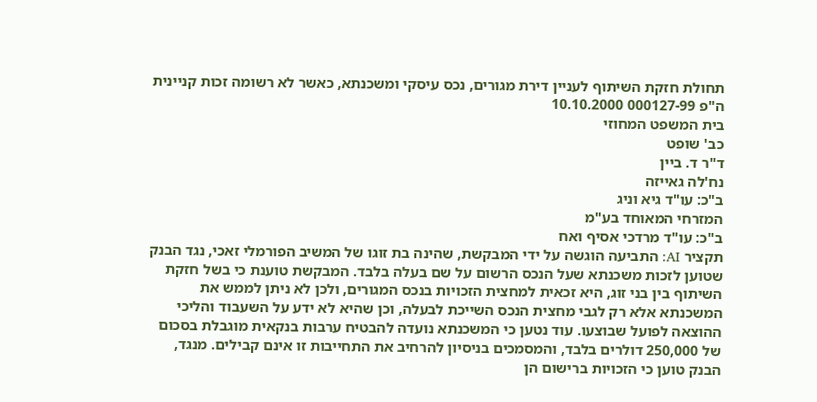תחולת חזקת השיתוף לעניין דירת מגורים, נכס עיסקי ומשכנתא, כאשר לא רשומה זכות קניינית
ה"פ 000127-99 10.10.2000
בית המשפט המחוזי
כב' שופט
ד"ר ד. ביין
נח'לה גאייזה
ב"כ: עו"ד גיא וניג
המזרחי המאוחד בע"מ
ב"כ: עו"ד מרדכי אסיף ואח
תקציר AI: התביעה הוגשה על ידי המבקשת, שהינה בת זוגו של המשיב הפורמלי זאכי, נגד הבנק שטוען לזכות משכנתא שעל הנכס הרשום על שם בעלה בלבד. המבקשת טוענת כי בשל חזקת השיתוף בין בני זוג, היא זכאית למחצית הזכויות בנכס המגורים, ולכן לא ניתן לממש את המשכנתא אלא רק לגבי מחצית הנכס השייכת לבעלה, וכן שהיא לא ידע על השעבוד והליכי ההוצאה לפועל שבוצעו. עוד נטען כי המשכנתא נועדה להבטיח ערבות בנקאית מוגבלת בסכום של 250,000 דולרים בלבד, והמסמכים בניסיון להרחיב את התחייבות זו אינם קבילים. מנגד, הבנק טוען כי הזכויות ברישום הן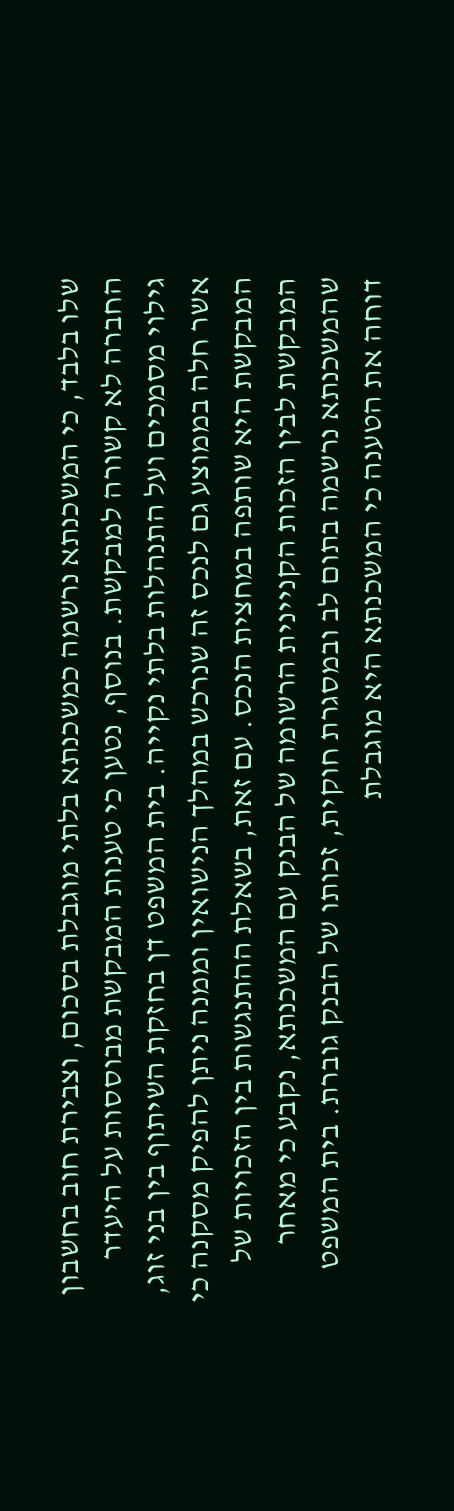שלו בלבד, כי המשכנתא נרשמה כמשכנתא בלתי מוגבלת בסכום, וצבירת חוב בחשבון החברה לא קשורה למבקשת. בנוסף, נטען כי טענות המבקשת מבוססות על היעדר גילוי מסמכים ועל התנהלות בלתי נקייה. בית המשפט דן בחזקת השיתוף בין בני זוג, אשר חלה בממוצע גם לנכס זה שנרכש במהלך הנישואין וממנה ניתן להפיק מסקנה כי המבקשת היא שותפה במחצית הנכס. עם זאת, בשאלת ההתנגשות בין הזכויות של המבקשת לבין הזכות הקניינית הרשומה של הבנק עם המשכנתא, נקבע כי מאחר שהמשכנתא נרשמה בתום לב ובמסגרת חוקית, זכותו של הבנק גוברת. בית המשפט דוחה את הטענה כי המשכנתא היא מוגבלת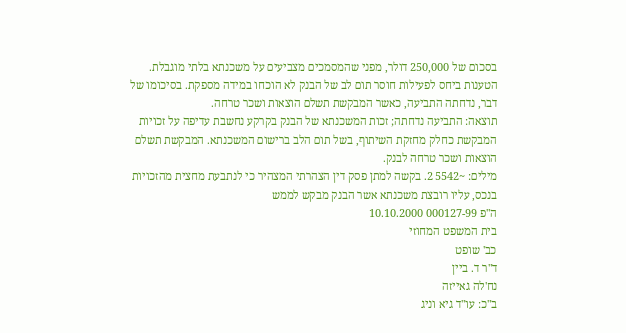בסכום של 250,000 דולר, מפני שהמסמכים מצביעים על משכנתא בלתי מוגבלת. הטענות ביחס לפעילות חוסר תום לב של הבנק לא הוכחו במידה מספקת. בסיכומו של דבר, נדחתה התביעה, כאשר המבקשת תשלם הוצאות ושכר טרחה.
תוצאה: התביעה נדחתה; זכות המשכנתא של הבנק בקרקע נחשבת עדיפה על זכויות המבקשת כחלק מחזקת השיתוף, בשל תום הלב ברישום המשכנתא. המבקשת תשלם הוצאות ושכר טרחה לבנק.
מילים: ~5542 2. בקשה למתן פסק דין הצהרתי המצהיר כי לנתבעת מחצית מהזכויות בנכס, עליו רובצת משכנתא אשר הבנק מבקש לממש
ה"פ 000127-99 10.10.2000
בית המשפט המחוזי
כב' שופט
ד"ר ד. ביין
נח'לה גאייזה
ב"כ: עו"ד גיא וניג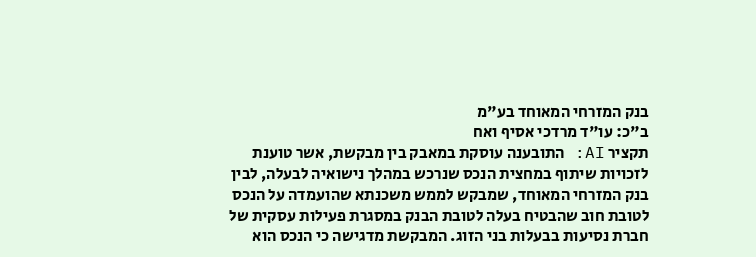בנק המזרחי המאוחד בע"מ
ב"כ: עו"ד מרדכי אסיף ואח
תקציר AI: התובענה עוסקת במאבק בין מבקשת, אשר טוענת לזכויות שיתוף במחצית הנכס שנרכש במהלך נישואיה לבעלה, לבין בנק המזרחי המאוחד, שמבקש לממש משכנתא שהועמדה על הנכס לטובת חוב שהבטיח בעלה לטובת הבנק במסגרת פעילות עסקית של חברת נסיעות בבעלות בני הזוג. המבקשת מדגישה כי הנכס הוא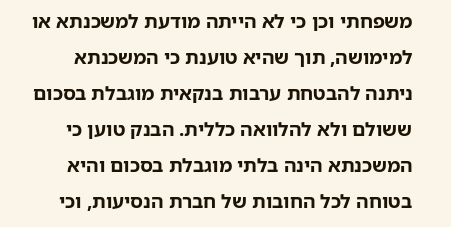משפחתי וכן כי לא הייתה מודעת למשכנתא או למימושה, תוך שהיא טוענת כי המשכנתא ניתנה להבטחת ערבות בנקאית מוגבלת בסכום ששולם ולא להלוואה כללית. הבנק טוען כי המשכנתא הינה בלתי מוגבלת בסכום והיא בטוחה לכל החובות של חברת הנסיעות, וכי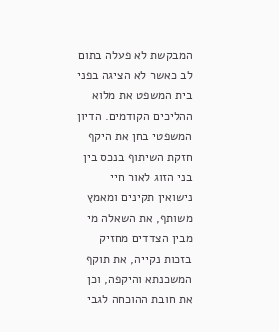המבקשת לא פעלה בתום לב כאשר לא הציגה בפני בית המשפט את מלוא ההליכים הקודמים. הדיון המשפטי בחן את היקף חזקת השיתוף בנכס בין בני הזוג לאור חיי נישואין תקינים ומאמץ משותף, את השאלה מי מבין הצדדים מחזיק בזכות נקייה, את תוקף המשכנתא והיקפה, וכן את חובת ההוכחה לגבי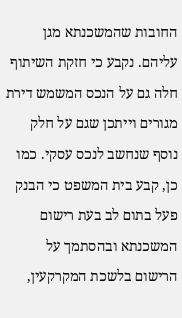החובות שהמשכנתא מגן עליהם. נקבע כי חזקת השיתוף חלה גם על הנכס המשמש דירת מגורים וייתכן שגם על חלק נוסף שנחשב לנכס עסקי. כמו כן, קבע בית המשפט כי הבנק פעל בתום לב בעת רישום המשכנתא ובהסתמך על הרישום בלשכת המקרקעין,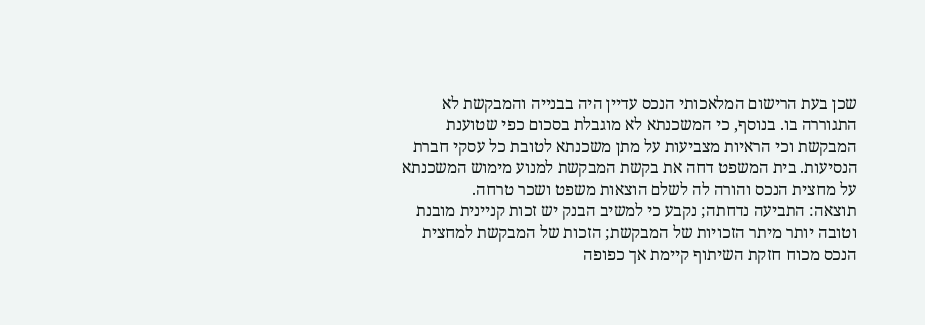שכן בעת הרישום המלאכותי הנכס עדיין היה בבנייה והמבקשת לא התגוררה בו. בנוסף, כי המשכנתא לא מוגבלת בסכום כפי שטוענת המבקשת וכי הראיות מצביעות על מתן משכנתא לטובת כל עסקי חברת הנסיעות. בית המשפט דחה את בקשת המבקשת למנוע מימוש המשכנתא על מחצית הנכס והורה לה לשלם הוצאות משפט ושכר טרחה.
תוצאה: התביעה נדחתה; נקבע כי למשיב הבנק יש זכות קניינית מובנת וטובה יותר מיתר הזכויות של המבקשת; הזכות של המבקשת למחצית הנכס מכוח חזקת השיתוף קיימת אך כפופה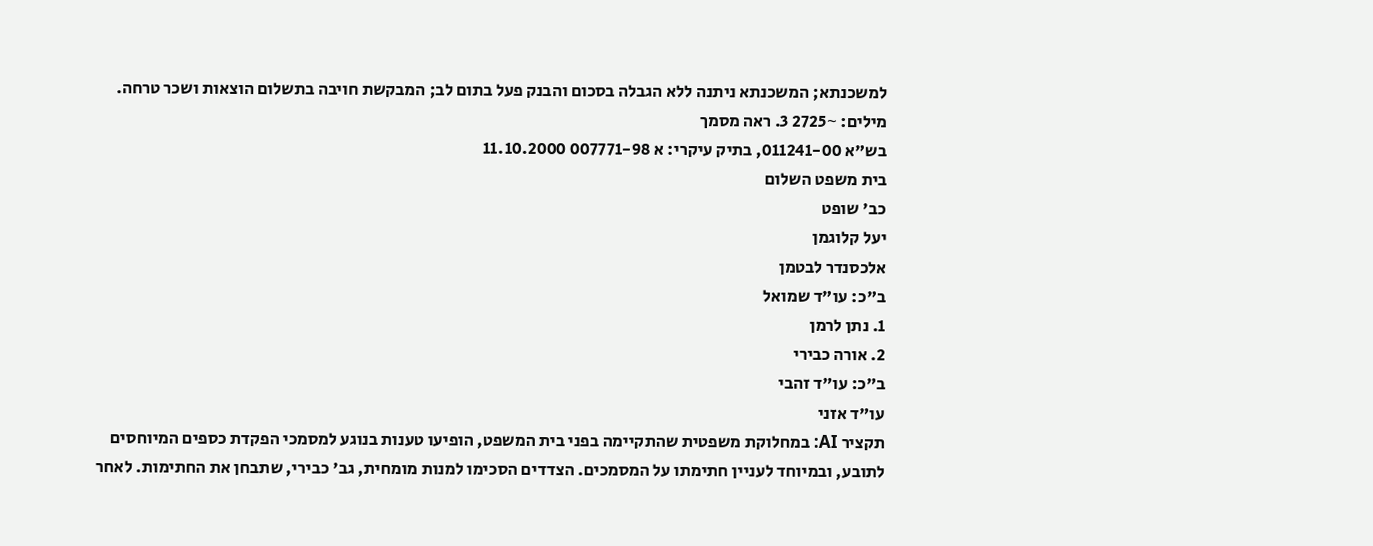למשכנתא; המשכנתא ניתנה ללא הגבלה בסכום והבנק פעל בתום לב; המבקשת חויבה בתשלום הוצאות ושכר טרחה.
מילים: ~2725 3. ראה מסמך
בש"א 011241-00, בתיק עיקרי: א 007771-98 11.10.2000
בית משפט השלום
כב' שופט
יעל קלוגמן
אלכסנדר לבטמן
ב"כ: עו"ד שמואל
1. נתן לרמן
2. אורה כבירי
ב"כ: עו"ד זהבי
עו"ד אזני
תקציר AI: במחלוקת משפטית שהתקיימה בפני בית המשפט, הופיעו טענות בנוגע למסמכי הפקדת כספים המיוחסים לתובע, ובמיוחד לעניין חתימתו על המסמכים. הצדדים הסכימו למנות מומחית, גב' כבירי, שתבחן את החתימות. לאחר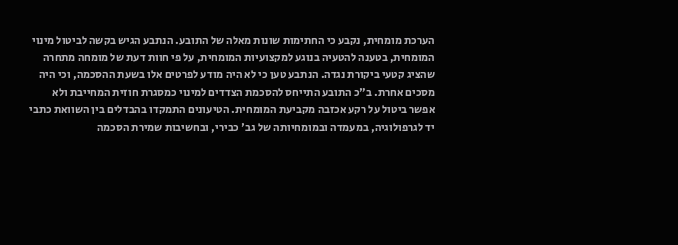הערכת מומחית, נקבע כי החתימות שונות מאלה של התובע. הנתבע הגיש בקשה לביטול מינוי המומחית, בטענה להטעיה בנוגע למקצועיות המומחית, על פי חוות דעת של מומחה מתחרה שהציג קטעי ביקורת נגדה. הנתבע טען כי לא היה מודע לפרטים אלו בשעת ההסכמה, וכי היה מסכים אחרת. ב"כ התובע התייחס להסכמת הצדדים למינוי כמסגרת חוזית המחייבת ולא אפשר ביטול על רקע אכזבה מקביעת המומחית. הטיעונים התמקדו בהבדלים בין השוואת כתבי יד לגרפולוגיה, במעמדה ובמומחיותה של גב' כבירי, ובחשיבות שמירת הסכמה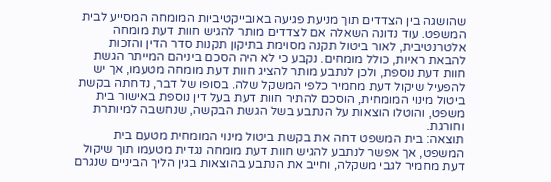שהושגה בין הצדדים תוך מניעת פגיעה באובייקטיביות המומחה המסייע לבית המשפט. עוד נדונה השאלה אם לצדדים מותר להגיש חוות דעת מומחה אלטרנטיבית, לאור ביטול תקנה מסוימת בתיקון תקנות סדר הדין והזכות להבאת ראיות, כולל מומחים. נקבע כי לא היה הסכם ביניהם המייתר הגשת חוות דעת נוספת, ולכן לנתבע מותר להציג חוות דעת מומחה מטעמו, אך יש להפעיל שיקול דעת מחמיר כלפי המשקל שלה. בסופו של דבר, נדחתה בקשת ביטול מינוי המומחית, הוסכם להתיר חוות דעת בעל דין נוספת באישור בית משפט, והוטלו הוצאות על הנתבע בשל הגשת הבקשה, שנחשבה למיותרת וחורגת.
תוצאה: בית המשפט דחה את בקשת ביטול מינוי המומחית מטעם בית המשפט, אך אפשר לנתבע להגיש חוות דעת מומחה נגדית מטעמו תוך שיקול דעת מחמיר לגבי משקלה, וחייב את הנתבע בהוצאות בגין הליך הביניים שנגרם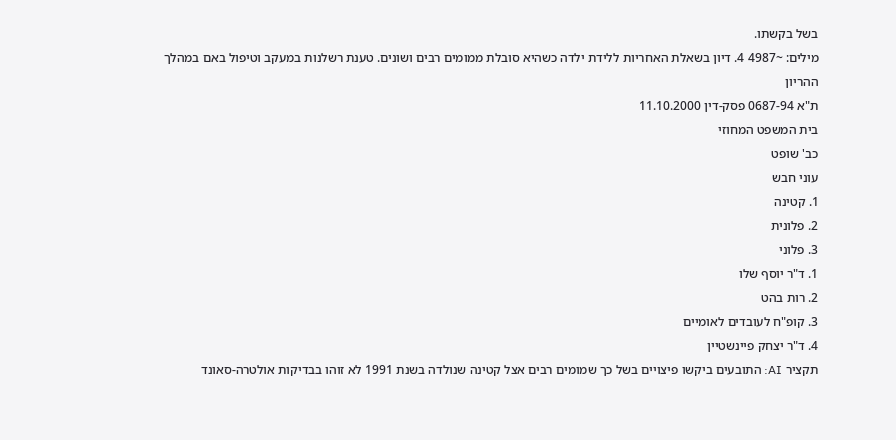בשל בקשתו.
מילים: ~4987 4. דיון בשאלת האחריות ללידת ילדה כשהיא סובלת ממומים רבים ושונים. טענת רשלנות במעקב וטיפול באם במהלך ההריון
ת"א 0687-94 פסק-דין 11.10.2000
בית המשפט המחוזי
כב' שופט
עוני חבש
1. קטינה
2. פלונית
3. פלוני
1. ד"ר יוסף שלו
2. רות בהט
3. קופ"ח לעובדים לאומיים
4. ד"ר יצחק פיינשטיין
תקציר AI: התובעים ביקשו פיצויים בשל כך שמומים רבים אצל קטינה שנולדה בשנת 1991 לא זוהו בבדיקות אולטרה-סאונד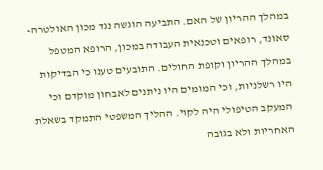במהלך ההריון של האם. התביעה הוגשה נגד מכון האולטרה-סאונד, רופאים וטכנאית העבודה במכון, הרופא המטפל במהלך ההריון וקופת החולים. התובעים טענו כי הבדיקות היו רשלניות, וכי המומים היו ניתנים לאבחון מוקדם וכי המעקב הטיפולי היה לקוי. ההליך המשפטי התמקד בשאלת האחריות ולא בגובה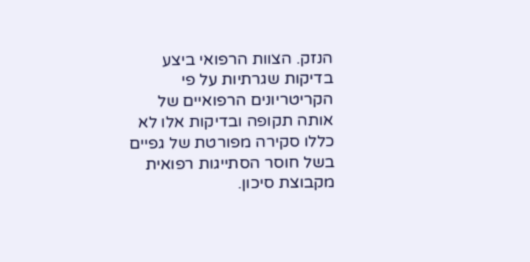הנזק. הצוות הרפואי ביצע בדיקות שגרתיות על פי הקריטריונים הרפואיים של אותה תקופה ובדיקות אלו לא כללו סקירה מפורטת של גפיים בשל חוסר הסתייגות רפואית מקבוצת סיכון.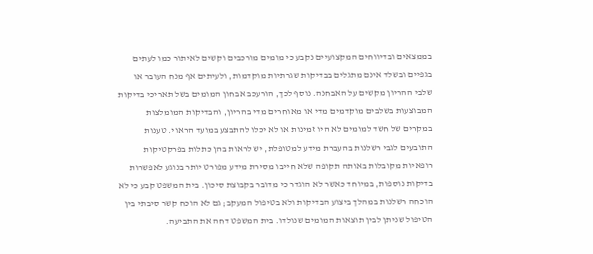בממצאים ובדיווחים המקצועיים נקבע כי מומים מורכבים וקשים לאיתור כמו לעתים בגפיים ובשלד אינם מתגלים בבדיקות שגרתיות מוקדמות, ולעיתים אף מנח העובר או שלבי ההריון מקשים על האבחנה. נוסף לכך, הורעכב אבחון המומים בשל תאריכי בדיקות המבוצעות בשלבים מוקדמים מדי או מאוחרים מדי בהריון, והבדיקות המומלצות במקרים של חשד למומים לא היו זמינות או לא יכלו להתבצע במועד הראוי. טענות התובעים לגבי רשלנות בהעברת מידע למטופלת, יש לראות בהן כתלות בפרקטיקות רופאיות מקובלות באותה תקופה שלא חייבו מסירת מידע מפורט יותר בנוגע לאפשרות בדיקות נוספות, במיוחד כאשר לא הוגדר כי מדובר בקבוצת סיכון. בית המשפט קבע כי לא הוכחה רשלנות במהלך ביצוע הבדיקות ולא בטיפול המעקב; גם לא הוכח קשר סיבתי בין הטיפול שניתן לבין תוצאות המומים שנולדו. בית המשפט דחה את התביעה.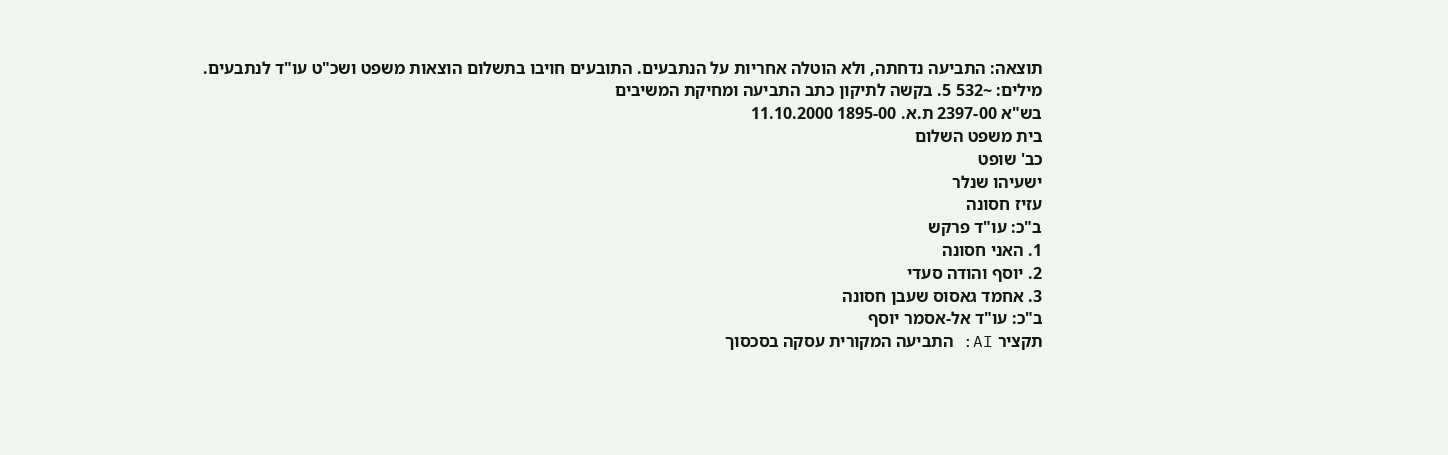תוצאה: התביעה נדחתה, ולא הוטלה אחריות על הנתבעים. התובעים חויבו בתשלום הוצאות משפט ושכ"ט עו"ד לנתבעים.
מילים: ~532 5. בקשה לתיקון כתב התביעה ומחיקת המשיבים
בש"א 2397-00 ת.א. 1895-00 11.10.2000
בית משפט השלום
כב' שופט
ישעיהו שנלר
עזיז חסונה
ב"כ: עו"ד פרקש
1. האני חסונה
2. יוסף והודה סעדי
3. אחמד גאסוס שעבן חסונה
ב"כ: עו"ד אל-אסמר יוסף
תקציר AI: התביעה המקורית עסקה בסכסוך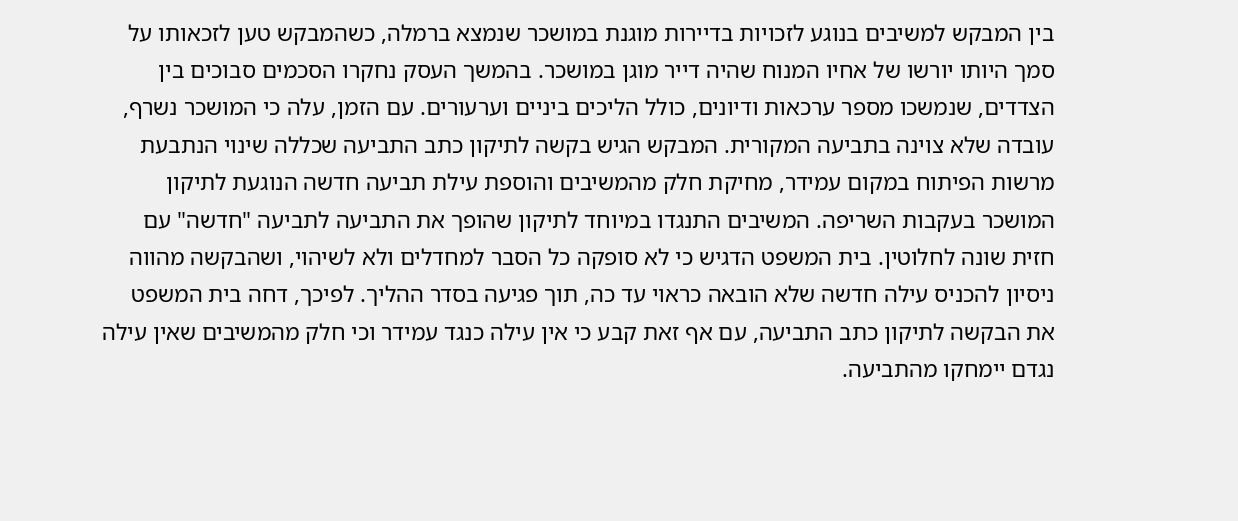בין המבקש למשיבים בנוגע לזכויות בדיירות מוגנת במושכר שנמצא ברמלה, כשהמבקש טען לזכאותו על סמך היותו יורשו של אחיו המנוח שהיה דייר מוגן במושכר. בהמשך העסק נחקרו הסכמים סבוכים בין הצדדים, שנמשכו מספר ערכאות ודיונים, כולל הליכים ביניים וערעורים. עם הזמן, עלה כי המושכר נשרף, עובדה שלא צוינה בתביעה המקורית. המבקש הגיש בקשה לתיקון כתב התביעה שכללה שינוי הנתבעת מרשות הפיתוח במקום עמידר, מחיקת חלק מהמשיבים והוספת עילת תביעה חדשה הנוגעת לתיקון המושכר בעקבות השריפה. המשיבים התנגדו במיוחד לתיקון שהופך את התביעה לתביעה "חדשה" עם חזית שונה לחלוטין. בית המשפט הדגיש כי לא סופקה כל הסבר למחדלים ולא לשיהוי, ושהבקשה מהווה ניסיון להכניס עילה חדשה שלא הובאה כראוי עד כה, תוך פגיעה בסדר ההליך. לפיכך, דחה בית המשפט את הבקשה לתיקון כתב התביעה, עם אף זאת קבע כי אין עילה כנגד עמידר וכי חלק מהמשיבים שאין עילה נגדם יימחקו מהתביעה.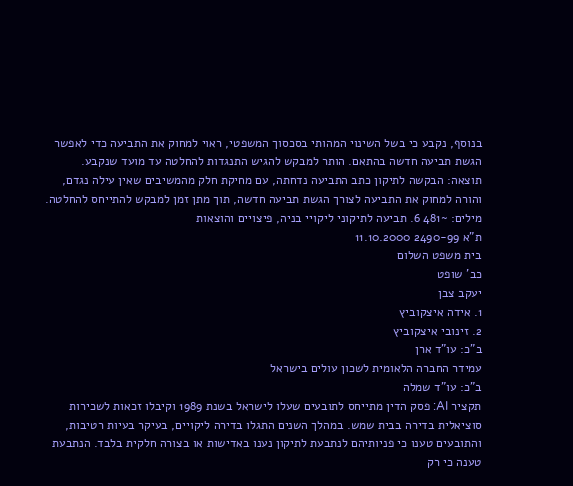בנוסף, נקבע כי בשל השינוי המהותי בסכסוך המשפטי, ראוי למחוק את התביעה כדי לאפשר הגשת תביעה חדשה בהתאם. הותר למבקש להגיש התנגדות להחלטה עד מועד שנקבע.
תוצאה: הבקשה לתיקון כתב התביעה נדחתה, עם מחיקת חלק מהמשיבים שאין עילה נגדם, והורה למחוק את התביעה לצורך הגשת תביעה חדשה, תוך מתן זמן למבקש להתייחס להחלטה.
מילים: ~481 6. תביעה לתיקוני ליקויי בניה, פיצויים והוצאות
ת"א 2490-99 11.10.2000
בית משפט השלום
כב' שופט
יעקב צבן
1. אידה איצקוביץ
2. זינובי איצקוביץ
ב"כ: עו"ד ארן
עמידר החברה הלאומית לשכון עולים בישראל
ב"כ: עו"ד שמלה
תקציר AI: פסק הדין מתייחס לתובעים שעלו לישראל בשנת 1989 וקיבלו זכאות לשכירות סוציאלית בדירה בבית שמש. במהלך השנים התגלו בדירה ליקויים, בעיקר בעיות רטיבות, והתובעים טענו כי פניותיהם לנתבעת לתיקון נענו באדישות או בצורה חלקית בלבד. הנתבעת טענה כי רק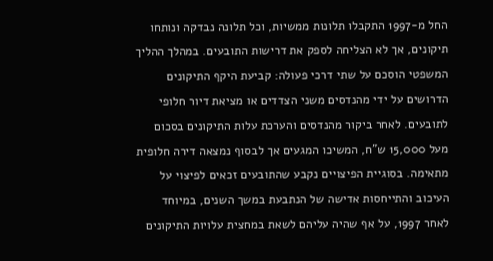החל מ-1997 התקבלו תלונות ממשיות, וכל תלונה נבדקה ונותחו תיקונים, אך לא הצליחה לספק את דרישות התובעים. במהלך ההליך המשפטי הוסכם על שתי דרכי פעולה: קביעת היקף התיקונים הדרושים על ידי מהנדסים משני הצדדים או מציאת דיור חלופי לתובעים. לאחר ביקור מהנדסים והערכת עלות התיקונים בסכום מעל 15,000 ש"ח, המשיכו המגעים אך לבסוף נמצאה דירה חלופית מתאימה. בסוגיית הפיצויים נקבע שהתובעים זכאים לפיצוי על העיכוב והתייחסות אדישה של הנתבעת במשך השנים, במיוחד לאחר 1997, על אף שהיה עליהם לשאת במחצית עלויות התיקונים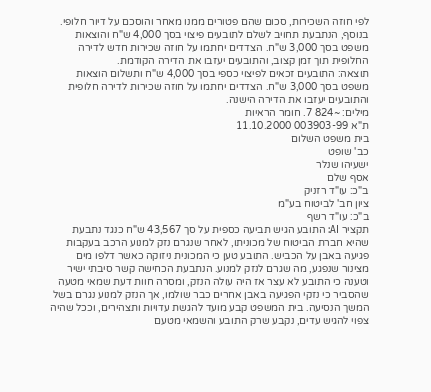לפי חוזה השכירות, סכום שהם פטורים ממנו מאחר והוסכם על דיור חלופי. בנוסף, הנתבעת תחויב לשלם לתובעים פיצוי בסך 4,000 ש"ח והוצאות משפט בסך 3,000 ש"ח. הצדדים יחתמו על חוזה שכירות חדש לדירה החלופית תוך זמן קצוב, והתובעים יעזבו את הדירה הקודמת.
תוצאה: התובעים זכאים לפיצוי כספי בסך 4,000 ש"ח ותשלום הוצאות משפט בסך 3,000 ש"ח. הצדדים יחתמו על חוזה שכירות לדירה חלופית והתובעים יעזבו את הדירה הישנה.
מילים: ~824 7. חומר הראיות
ת"א 003903-99 11.10.2000
בית משפט השלום
כב' שופט
ישעיהו שנלר
אסף שלם
ב"כ: עו"ד רזניק
ציון חב' לביטוח בע"מ
ב"כ: עו"ד רשף
תקציר AI: התובע הגיש תביעה כספית על סך 43,567 ש"ח כנגד נתבעת שהיא חברת הביטוח של מכוניתו, לאחר שנגרם נזק למנוע הרכב בעקבות פגיעה באבן על הכביש. התובע טען כי המכונית ניזוקה כאשר דלפו מים מצינור שנפגע, מה שגרם לנזק למנוע. הנתבעת הכחישה קשר סיבתי ישיר וטענה כי התובע לא עצר אז היה עולה הנזק, ומסרה חוות דעת שמאי מטעה שהסביר כי נזקי הפגיעה באבן אחרים כבר שולמו, אך הנזק למנוע נגרם בשל המשך הנסיעה. בית המשפט קבע מועד להגשת עדויות ותצהירים, וככל שהיה צפוי להגיש עדים, נקבע שרק התובע והשמאי מטעם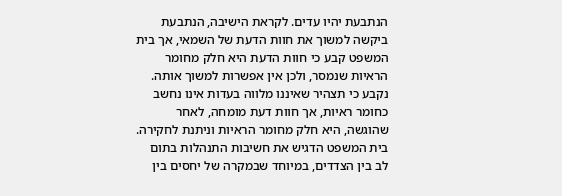הנתבעת יהיו עדים. לקראת הישיבה, הנתבעת ביקשה למשוך את חוות הדעת של השמאי, אך בית המשפט קבע כי חוות הדעת היא חלק מחומר הראיות שנמסר, ולכן אין אפשרות למשוך אותה. נקבע כי תצהיר שאיננו מלווה בעדות אינו נחשב כחומר ראיות, אך חוות דעת מומחה, לאחר שהוגשה, היא חלק מחומר הראיות וניתנת לחקירה. בית המשפט הדגיש את חשיבות התנהלות בתום לב בין הצדדים, במיוחד שבמקרה של יחסים בין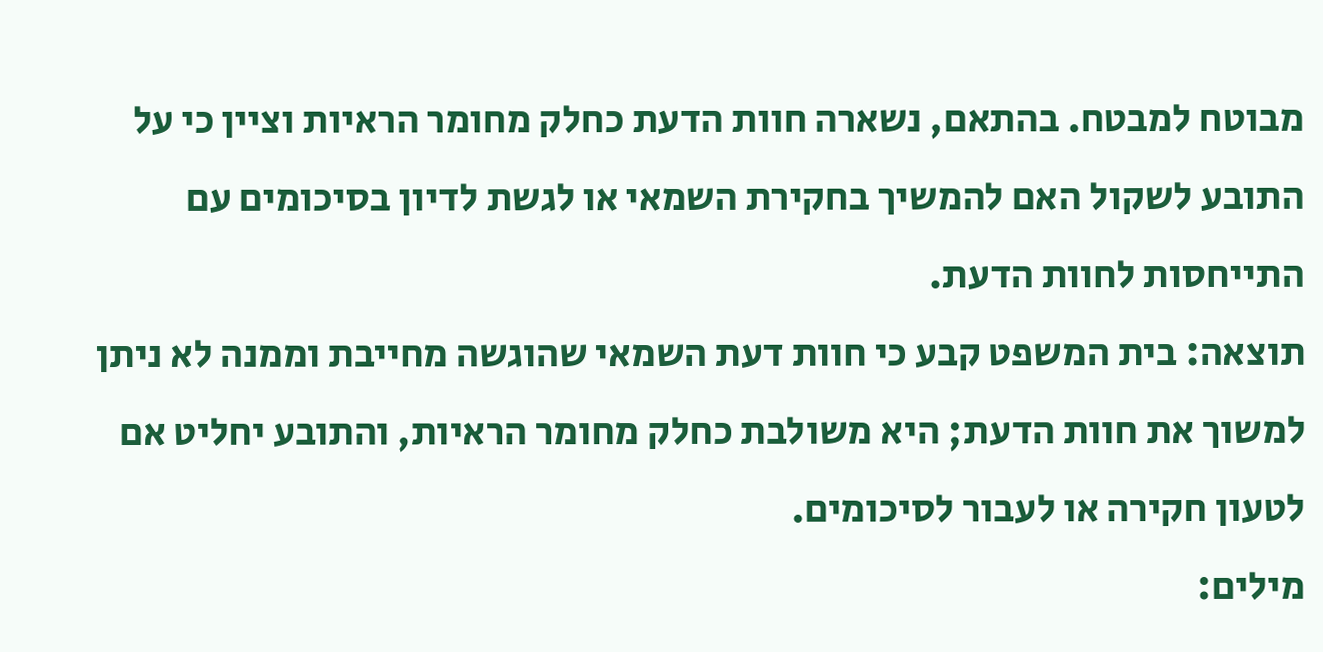מבוטח למבטח. בהתאם, נשארה חוות הדעת כחלק מחומר הראיות וציין כי על התובע לשקול האם להמשיך בחקירת השמאי או לגשת לדיון בסיכומים עם התייחסות לחוות הדעת.
תוצאה: בית המשפט קבע כי חוות דעת השמאי שהוגשה מחייבת וממנה לא ניתן למשוך את חוות הדעת; היא משולבת כחלק מחומר הראיות, והתובע יחליט אם לטעון חקירה או לעבור לסיכומים.
מילים: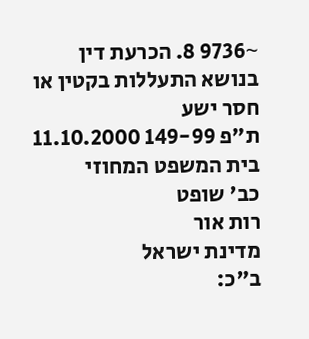~9736 8. הכרעת דין בנושא התעללות בקטין או חסר ישע
ת"פ 149-99 11.10.2000
בית המשפט המחוזי
כב' שופט
רות אור
מדינת ישראל
ב"כ: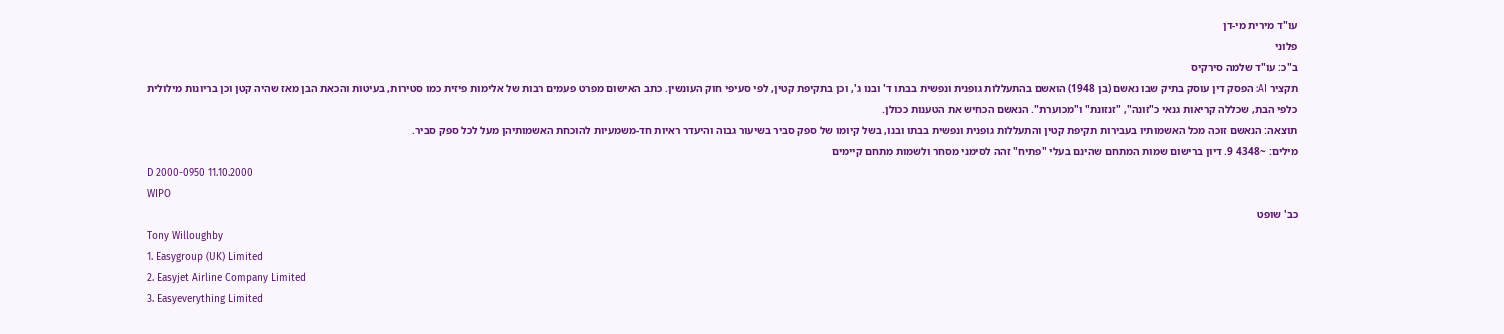עו"ד מירית מי-דן
פלוני
ב"כ: עו"ד שלמה סירקיס
תקציר AI: הפסק דין עוסק בתיק שבו נאשם (בן 1948) הואשם בהתעללות גופנית ונפשית בבתו ד' ובנו ג', וכן בתקיפת קטין, לפי סעיפי חוק העונשין. כתב האישום מפרט פעמים רבות של אלימות פיזית כמו סטירות, בעיטות והכאת הבן מאז שהיה קטן וכן בריונות מילולית כלפי הבת, שכללה קריאות גנאי כ"זונה", "זנזונת" ו"מכוערת". הנאשם הכחיש את הטענות ככולן.
תוצאה: הנאשם זוכה מכל האשמותיו בעבירות תקיפת קטין והתעללות גופנית ונפשית בבתו ובנו, בשל קיומו של ספק סביר בשיעור גבוה והיעדר ראיות חד-משמעיות להוכחת האשמותיהן מעל לכל ספק סביר.
מילים: ~4348 9. דיון ברישום שמות המתחם שהינם בעלי "פתיח" זהה לסימני מסחר ולשמות מתחם קיימים
D 2000-0950 11.10.2000
WIPO
כב' שופט
Tony Willoughby
1. Easygroup (UK) Limited
2. Easyjet Airline Company Limited
3. Easyeverything Limited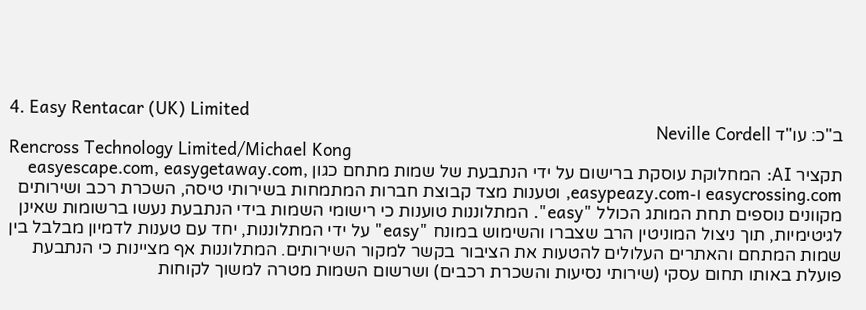4. Easy Rentacar (UK) Limited
ב"כ: עו"ד Neville Cordell
Rencross Technology Limited/Michael Kong
תקציר AI: המחלוקת עוסקת ברישום על ידי הנתבעת של שמות מתחם כגון easyescape.com, easygetaway.com, easycrossing.com ו-easypeazy.com, וטענות מצד קבוצת חברות המתמחות בשירותי טיסה, השכרת רכב ושירותים מקוונים נוספים תחת המותג הכולל "easy". המתלוננות טוענות כי רישומי השמות בידי הנתבעת נעשו ברשומות שאינן לגיטימיות, תוך ניצול המוניטין הרב שצברו והשימוש במונח "easy" על ידי המתלוננות, יחד עם טענות לדמיון מבלבל בין שמות המתחם והאתרים העלולים להטעות את הציבור בקשר למקור השירותים. המתלוננות אף מציינות כי הנתבעת פועלת באותו תחום עסקי (שירותי נסיעות והשכרת רכבים) ושרשום השמות מטרה למשוך לקוחות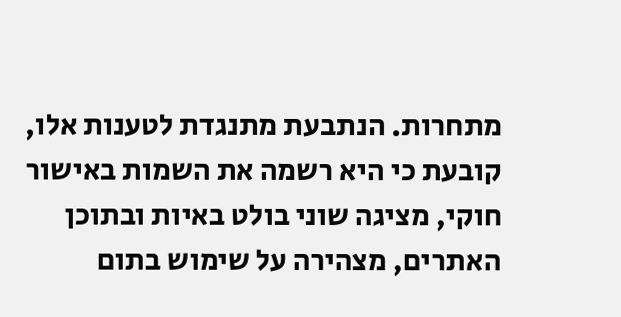מתחרות. הנתבעת מתנגדת לטענות אלו, קובעת כי היא רשמה את השמות באישור חוקי, מציגה שוני בולט באיות ובתוכן האתרים, מצהירה על שימוש בתום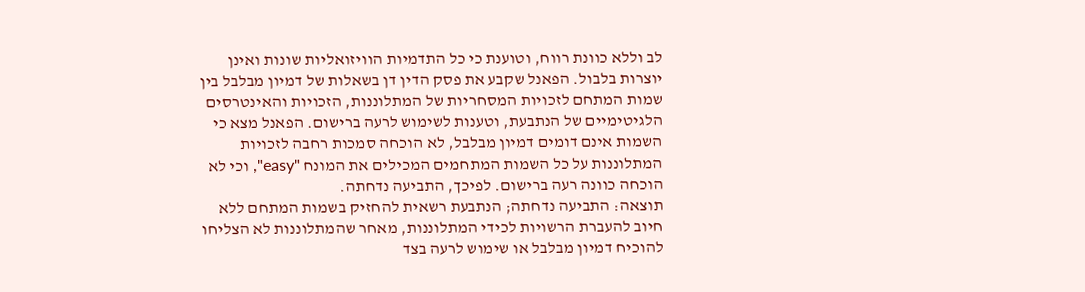לב וללא כוונת רווח, וטוענת כי כל התדמיות הוויזואליות שונות ואינן יוצרות בלבול. הפאנל שקבע את פסק הדין דן בשאלות של דמיון מבלבל בין שמות המתחם לזכויות המסחריות של המתלוננות, הזכויות והאינטרסים הלגיטימיים של הנתבעת, וטענות לשימוש לרעה ברישום. הפאנל מצא כי השמות אינם דומים דמיון מבלבל, לא הוכחה סמכות רחבה לזכויות המתלוננות על כל השמות המתחמים המכילים את המונח "easy", וכי לא הוכחה כוונה רעה ברישום. לפיכך, התביעה נדחתה.
תוצאה: התביעה נדחתה; הנתבעת רשאית להחזיק בשמות המתחם ללא חיוב להעברת הרשויות לכידי המתלוננות, מאחר שהמתלוננות לא הצליחו להוכיח דמיון מבלבל או שימוש לרעה בצד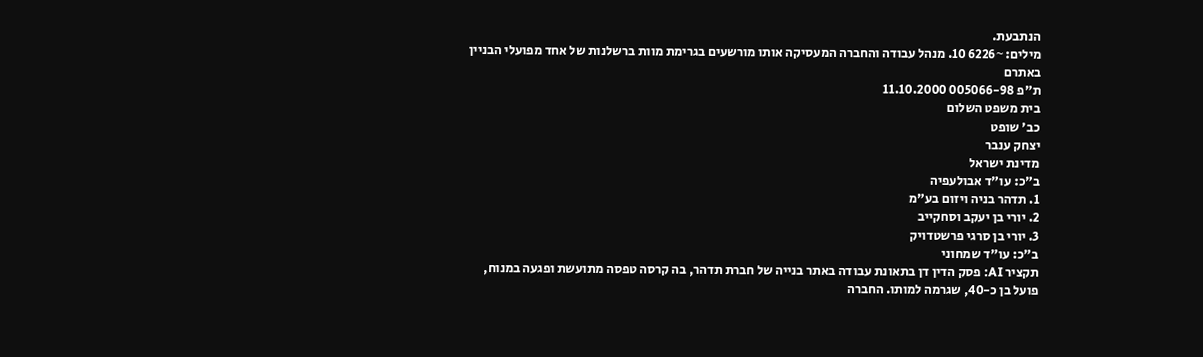הנתבעת.
מילים: ~6226 10. מנהל עבודה והחברה המעסיקה אותו מורשעים בגרימת מוות ברשלנות של אחד מפועלי הבניין באתרם
ת"פ 005066-98 11.10.2000
בית משפט השלום
כב' שופט
יצחק ענבר
מדינת ישראל
ב"כ: עו"ד אבולעפיה
1. תדהר בניה ויזום בע"מ
2. יורי בן יעקב וסחקייב
3. יורי בן סרגי פרשטדויק
ב"כ: עו"ד שמחוני
תקציר AI: פסק הדין דן בתאונת עבודה באתר בנייה של חברת תדהר, בה קרסה טפסה מתועשת ופגעה במנוח, פועל בן כ-40, שגרמה למותו. החברה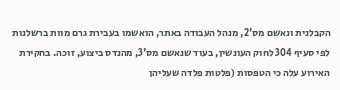הקבלנית ונאשם מס'2, מנהל העבודה באתר, הואשמו בעבירת גרם מוות ברשלנות לפי סעיף 304 לחוק העונשין, בעוד שנאשם מס'3, מהנדס ביצוע, זוכה. בחקירת האירוע עלה כי הטפסות (פלטות פלדה שעליהן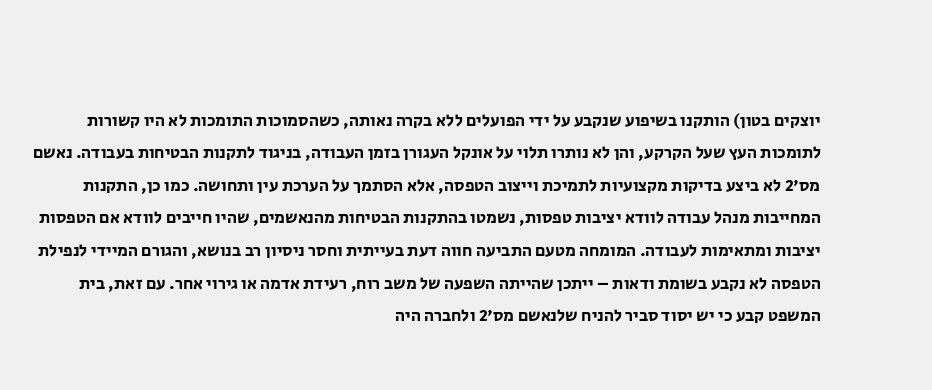יוצקים בטון) הותקנו בשיפוע שנקבע על ידי הפועלים ללא בקרה נאותה, כשהסמוכות התומכות לא היו קשורות לתומכות העץ שעל הקרקע, והן לא נותרו תלוי על אונקל העגורן בזמן העבודה, בניגוד לתקנות הבטיחות בעבודה. נאשם מס'2 לא ביצע בדיקות מקצועיות לתמיכת וייצוב הטפסה, אלא הסתמך על הערכת עין ותחושה. כמו כן, התקנות המחייבות מנהל עבודה לוודא יציבות טפסות, נשמטו בהתקנות הבטיחות מהנאשמים, שהיו חייבים לוודא אם הטפסות יציבות ומתאימות לעבודה. המומחה מטעם התביעה חווה דעת בעייתית וחסר ניסיון רב בנושא, והגורם המיידי לנפילת הטפסה לא נקבע בשומת ודאות – ייתכן שהייתה השפעה של משב רוח, רעידת אדמה או גירוי אחר. עם זאת, בית המשפט קבע כי יש יסוד סביר להניח שלנאשם מס'2 ולחברה היה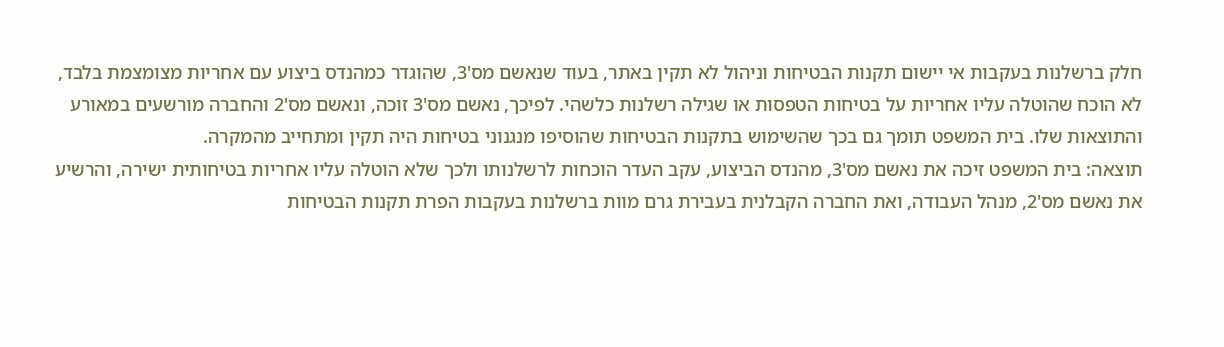חלק ברשלנות בעקבות אי יישום תקנות הבטיחות וניהול לא תקין באתר, בעוד שנאשם מס'3, שהוגדר כמהנדס ביצוע עם אחריות מצומצמת בלבד, לא הוכח שהוטלה עליו אחריות על בטיחות הטפסות או שגילה רשלנות כלשהי. לפיכך, נאשם מס'3 זוכה, ונאשם מס'2 והחברה מורשעים במאורע והתוצאות שלו. בית המשפט תומך גם בכך שהשימוש בתקנות הבטיחות שהוסיפו מנגנוני בטיחות היה תקין ומתחייב מהמקרה.
תוצאה: בית המשפט זיכה את נאשם מס'3, מהנדס הביצוע, עקב העדר הוכחות לרשלנותו ולכך שלא הוטלה עליו אחריות בטיחותית ישירה, והרשיע את נאשם מס'2, מנהל העבודה, ואת החברה הקבלנית בעבירת גרם מוות ברשלנות בעקבות הפרת תקנות הבטיחות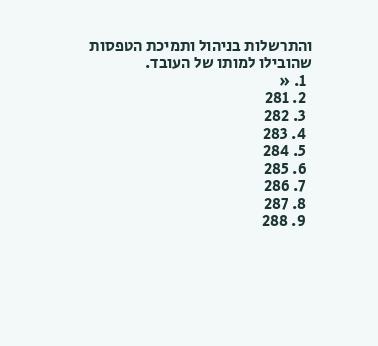והתרשלות בניהול ותמיכת הטפסות שהובילו למותו של העובד.
  1. «
  2. 281
  3. 282
  4. 283
  5. 284
  6. 285
  7. 286
  8. 287
  9. 288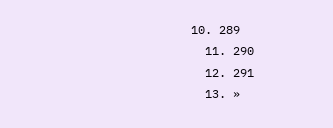10. 289
  11. 290
  12. 291
  13. »